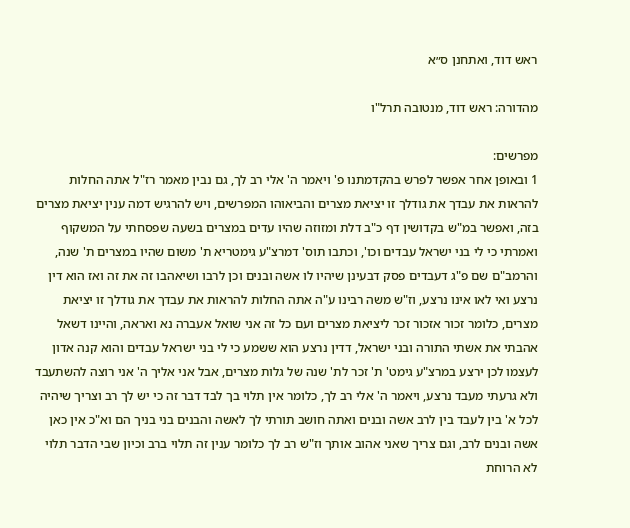ראש דוד, ואתחנן ס״א

מהדורה: ראש דוד, מנטובה תרל"ו

מפרשים:
1 ובאופן אחר אפשר לפרש בהקדמתנו פ' ויאמר ה' אלי רב לך, גם נבין מאמר רז"ל אתה החלות להראות את עבדך את גודלך זו יציאת מצרים והביאוהו המפרשים, ויש להרגיש דמה ענין יציאת מצרים בזה, ואפשר במ"ש בקדושין דף כ"ב דלת ומזוזה שהיו עדים במצרים בשעה שפסחתי על המשקוף ואמרתי כי לי בני ישראל עבדים וכו', וכתבו תוס' דמרצ"ע גימטריא ת' משום שהיו במצרים ת' שנה, והרמב"ם שם פ"ג דעבדים פסק דבעינן שיהיו לו אשה ובנים וכן לרבו ושיאהבו זה את זה ואז הוא דין נרצע ואי לאו אינו נרצע, וז"ש משה רבינו ע"ה אתה החלות להראות את עבדך את גודלך זו יציאת מצרים, כלומר זכור אזכור זכר ליציאת מצרים ועם כל זה אני שואל אעברה נא ואראה, והיינו דשאל אהבתי את אשתי התורה ובני ישראל, דדין נרצע הוא ששמע כי לי בני ישראל עבדים והוא קנה אדון לעצמו לכן ירצע במרצ"ע גימט' ת' זכר לת' שנה של גלות מצרים, אבל אני אליך ה' אני רוצה להשתעבד ולא גרעתי מעבד נרצע, ויאמר ה' אלי רב לך, כלומר אין תלוי בך לבד דבר זה כי יש לך רב וצריך שיהיה לכל א' בין לעבד בין לרב אשה ובנים ואתה חושב תורתי לך לאשה והבנים בני בניך הם וא"כ אין כאן אשה ובנים לרב, וגם צריך שאני אהוב אותך וז"ש רב לך כלומר ענין זה תלוי ברב וכיון שבי הדבר תלוי לא הרוחת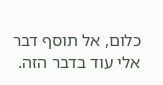כלום, אל תוסף דבר אלי עוד בדבר הזה.